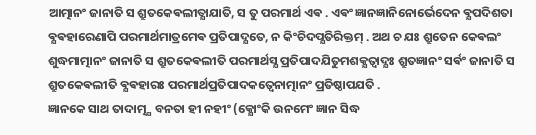ଆତ୍ମାନଂ ଜାନାତି ସ ଶ୍ରୁତକେଵଲୀତ୍ଯାଯାତି, ସ ତୁ ପରମାର୍ଥ ଏଵ . ଏଵଂ ଜ୍ଞାନଜ୍ଞାନିନୋର୍ଭେଦେନ ଵ୍ଯପଦିଶତା ଵ୍ଯଵହାରେଣାପି ପରମାର୍ଥମାତ୍ରମେଵ ପ୍ରତିପାଦ୍ଯତେ, ନ କିଂଚିଦପ୍ଯତିରିକ୍ତମ୍ . ଅଥ ଚ ଯଃ ଶ୍ରୁତେନ କେଵଲଂ ଶୁଦ୍ଧମାତ୍ମାନଂ ଜାନାତି ସ ଶ୍ରୁତକେଵଲୀତି ପରମାର୍ଥସ୍ଯ ପ୍ରତିପାଦଯିତୁମଶକ୍ଯତ୍ଵାଦ୍ଯଃ ଶ୍ରୁତଜ୍ଞାନଂ ସର୍ଵଂ ଜାନାତି ସ ଶ୍ରୁତକେଵଲୀତି ଵ୍ଯଵହାରଃ ପରମାର୍ଥପ୍ରତିପାଦକତ୍ଵେନାତ୍ମାନଂ ପ୍ରତିଷ୍ଠାପଯତି .
ଜ୍ଞାନକେ ସାଥ ତାଦାତ୍ମ୍ଯ ବନତା ହୀ ନହୀଂ (କ୍ଯୋଂକି ଉନମେଂ ଜ୍ଞାନ ସିଦ୍ଧ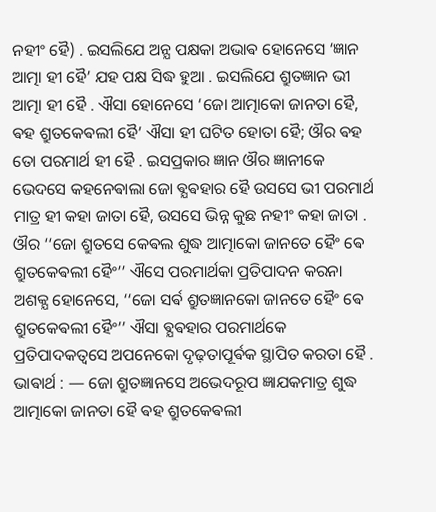ନହୀଂ ହୈ) . ଇସଲିଯେ ଅନ୍ଯ ପକ୍ଷକା ଅଭାଵ ହୋନେସେ ‘ଜ୍ଞାନ ଆତ୍ମା ହୀ ହୈ’ ଯହ ପକ୍ଷ ସିଦ୍ଧ ହୁଆ . ଇସଲିଯେ ଶ୍ରୁତଜ୍ଞାନ ଭୀ ଆତ୍ମା ହୀ ହୈ . ଐସା ହୋନେସେ ‘ଜୋ ଆତ୍ମାକୋ ଜାନତା ହୈ, ଵହ ଶ୍ରୁତକେଵଲୀ ହୈ’ ଐସା ହୀ ଘଟିତ ହୋତା ହୈ; ଔର ଵହ ତୋ ପରମାର୍ଥ ହୀ ହୈ . ଇସପ୍ରକାର ଜ୍ଞାନ ଔର ଜ୍ଞାନୀକେ ଭେଦସେ କହନେଵାଲା ଜୋ ଵ୍ଯଵହାର ହୈ ଉସସେ ଭୀ ପରମାର୍ଥ ମାତ୍ର ହୀ କହା ଜାତା ହୈ, ଉସସେ ଭିନ୍ନ କୁଛ ନହୀଂ କହା ଜାତା . ଔର ‘‘ଜୋ ଶ୍ରୁତସେ କେଵଲ ଶୁଦ୍ଧ ଆତ୍ମାକୋ ଜାନତେ ହୈଂ ଵେ ଶ୍ରୁତକେଵଲୀ ହୈଂ’’ ଐସେ ପରମାର୍ଥକା ପ୍ରତିପାଦନ କରନା ଅଶକ୍ଯ ହୋନେସେ, ‘‘ଜୋ ସର୍ଵ ଶ୍ରୁତଜ୍ଞାନକୋ ଜାନତେ ହୈଂ ଵେ ଶ୍ରୁତକେଵଲୀ ହୈଂ’’ ଐସା ଵ୍ଯଵହାର ପରମାର୍ଥକେ ପ୍ରତିପାଦକତ୍ଵସେ ଅପନେକୋ ଦୃଢ଼ତାପୂର୍ଵକ ସ୍ଥାପିତ କରତା ହୈ .
ଭାଵାର୍ଥ : — ଜୋ ଶ୍ରୁତଜ୍ଞାନସେ ଅଭେଦରୂପ ଜ୍ଞାଯକମାତ୍ର ଶୁଦ୍ଧ ଆତ୍ମାକୋ ଜାନତା ହୈ ଵହ ଶ୍ରୁତକେଵଲୀ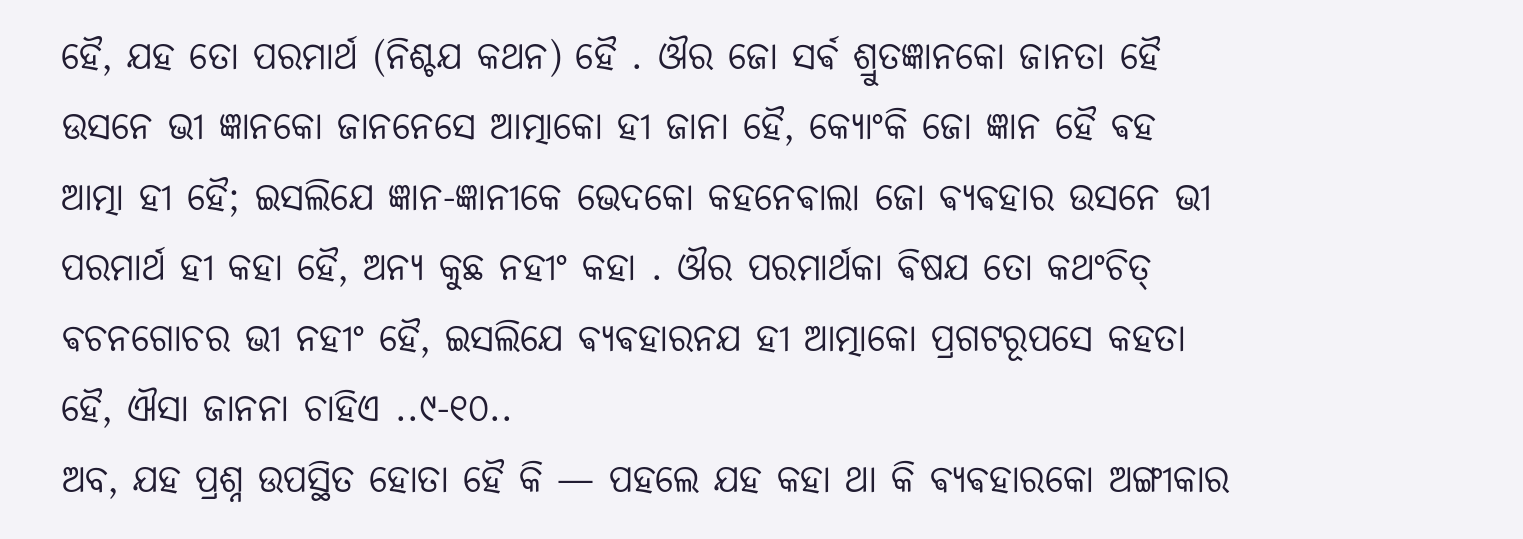ହୈ, ଯହ ତୋ ପରମାର୍ଥ (ନିଶ୍ଚଯ କଥନ) ହୈ . ଔର ଜୋ ସର୍ଵ ଶ୍ରୁତଜ୍ଞାନକୋ ଜାନତା ହୈ ଉସନେ ଭୀ ଜ୍ଞାନକୋ ଜାନନେସେ ଆତ୍ମାକୋ ହୀ ଜାନା ହୈ, କ୍ଯୋଂକି ଜୋ ଜ୍ଞାନ ହୈ ଵହ ଆତ୍ମା ହୀ ହୈ; ଇସଲିଯେ ଜ୍ଞାନ-ଜ୍ଞାନୀକେ ଭେଦକୋ କହନେଵାଲା ଜୋ ଵ୍ଯଵହାର ଉସନେ ଭୀ ପରମାର୍ଥ ହୀ କହା ହୈ, ଅନ୍ଯ କୁଛ ନହୀଂ କହା . ଔର ପରମାର୍ଥକା ଵିଷଯ ତୋ କଥଂଚିତ୍ ଵଚନଗୋଚର ଭୀ ନହୀଂ ହୈ, ଇସଲିଯେ ଵ୍ଯଵହାରନଯ ହୀ ଆତ୍ମାକୋ ପ୍ରଗଟରୂପସେ କହତା ହୈ, ଐସା ଜାନନା ଚାହିଏ ..୯-୧୦..
ଅବ, ଯହ ପ୍ରଶ୍ନ ଉପସ୍ଥିତ ହୋତା ହୈ କି — ପହଲେ ଯହ କହା ଥା କି ଵ୍ଯଵହାରକୋ ଅଙ୍ଗୀକାର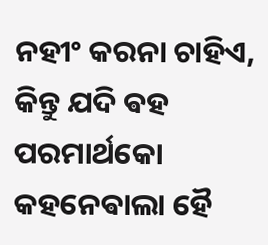ନହୀଂ କରନା ଚାହିଏ, କିନ୍ତୁ ଯଦି ଵହ ପରମାର୍ଥକୋ କହନେଵାଲା ହୈ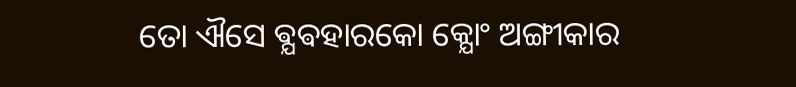ତୋ ଐସେ ଵ୍ଯଵହାରକୋ କ୍ଯୋଂ ଅଙ୍ଗୀକାର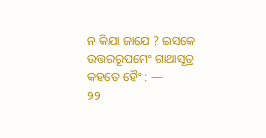ନ କିଯା ଜାଯେ ? ଇସକେ ଉତ୍ତରରୂପମେଂ ଗାଥାସୂତ୍ର କହତେ ହୈଂ : —
୨୨